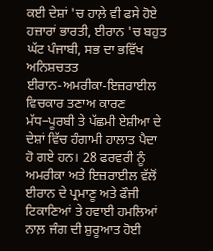ਕਈ ਦੇਸ਼ਾਂ 'ਚ ਹਾਲ਼ੇ ਵੀ ਫਸੇ ਹੋਏ ਹਜ਼ਾਰਾਂ ਭਾਰਤੀ, ਈਰਾਨ 'ਚ ਬਹੁਤ ਘੱਟ ਪੰਜਾਬੀ, ਸਭ ਦਾ ਭਵਿੱਖ ਅਨਿਸ਼ਚਤਤ
ਈਰਾਨ-ਅਮਰੀਕਾ-ਇਜ਼ਰਾਈਲ ਵਿਚਕਾਰ ਤਣਾਅ ਕਾਰਣ ਮੱਧ–ਪੂਰਬੀ ਤੇ ਪੱਛਮੀ ਏਸ਼ੀਆ ਦੇ ਦੇਸ਼ਾਂ ਵਿੱਚ ਹੰਗਾਮੀ ਹਾਲਾਤ ਪੈਦਾ ਹੋ ਗਏ ਹਨ। 28 ਫਰਵਰੀ ਨੂੰ ਅਮਰੀਕਾ ਅਤੇ ਇਜ਼ਰਾਈਲ ਵੱਲੋਂ ਈਰਾਨ ਦੇ ਪ੍ਰਮਾਣੂ ਅਤੇ ਫੌਜੀ ਟਿਕਾਣਿਆਂ ਤੇ ਹਵਾਈ ਹਮਲਿਆਂ ਨਾਲ਼ ਜੰਗ ਦੀ ਸ਼ੁਰੂਆਤ ਹੋਈ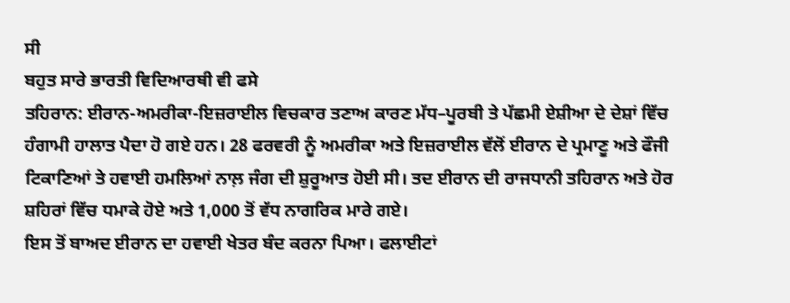ਸੀ
ਬਹੁਤ ਸਾਰੇ ਭਾਰਤੀ ਵਿਦਿਆਰਥੀ ਵੀ ਫਸੇ
ਤਹਿਰਾਨ: ਈਰਾਨ-ਅਮਰੀਕਾ-ਇਜ਼ਰਾਈਲ ਵਿਚਕਾਰ ਤਣਾਅ ਕਾਰਣ ਮੱਧ–ਪੂਰਬੀ ਤੇ ਪੱਛਮੀ ਏਸ਼ੀਆ ਦੇ ਦੇਸ਼ਾਂ ਵਿੱਚ ਹੰਗਾਮੀ ਹਾਲਾਤ ਪੈਦਾ ਹੋ ਗਏ ਹਨ। 28 ਫਰਵਰੀ ਨੂੰ ਅਮਰੀਕਾ ਅਤੇ ਇਜ਼ਰਾਈਲ ਵੱਲੋਂ ਈਰਾਨ ਦੇ ਪ੍ਰਮਾਣੂ ਅਤੇ ਫੌਜੀ ਟਿਕਾਣਿਆਂ ਤੇ ਹਵਾਈ ਹਮਲਿਆਂ ਨਾਲ਼ ਜੰਗ ਦੀ ਸ਼ੁਰੂਆਤ ਹੋਈ ਸੀ। ਤਦ ਈਰਾਨ ਦੀ ਰਾਜਧਾਨੀ ਤਹਿਰਾਨ ਅਤੇ ਹੋਰ ਸ਼ਹਿਰਾਂ ਵਿੱਚ ਧਮਾਕੇ ਹੋਏ ਅਤੇ 1,000 ਤੋਂ ਵੱਧ ਨਾਗਰਿਕ ਮਾਰੇ ਗਏ।
ਇਸ ਤੋਂ ਬਾਅਦ ਈਰਾਨ ਦਾ ਹਵਾਈ ਖੇਤਰ ਬੰਦ ਕਰਨਾ ਪਿਆ। ਫਲਾਈਟਾਂ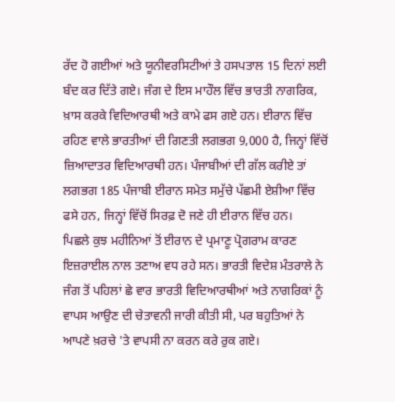ਰੱਦ ਹੋ ਗਈਆਂ ਅਤੇ ਯੂਨੀਵਰਸਿਟੀਆਂ ਤੇ ਹਸਪਤਾਲ 15 ਦਿਨਾਂ ਲਈ ਬੰਦ ਕਰ ਦਿੱਤੇ ਗਏ। ਜੰਗ ਦੇ ਇਸ ਮਾਹੌਲ ਵਿੱਚ ਭਾਰਤੀ ਨਾਗਰਿਕ, ਖ਼ਾਸ ਕਰਕੇ ਵਿਦਿਆਰਥੀ ਅਤੇ ਕਾਮੇ ਫਸ ਗਏ ਹਨ। ਈਰਾਨ ਵਿੱਚ ਰਹਿਣ ਵਾਲੇ ਭਾਰਤੀਆਂ ਦੀ ਗਿਣਤੀ ਲਗਭਗ 9,000 ਹੈ, ਜਿਨ੍ਹਾਂ ਵਿੱਚੋਂ ਜ਼ਿਆਦਾਤਰ ਵਿਦਿਆਰਥੀ ਹਨ। ਪੰਜਾਬੀਆਂ ਦੀ ਗੱਲ ਕਰੀਏ ਤਾਂ ਲਗਭਗ 185 ਪੰਜਾਬੀ ਈਰਾਨ ਸਮੇਤ ਸਮੁੱਚੇ ਪੱਛਮੀ ਏਸ਼ੀਆ ਵਿੱਚ ਫਸੇ ਹਨ, ਜਿਨ੍ਹਾਂ ਵਿੱਚੋਂ ਸਿਰਫ਼ ਦੋ ਜਣੇ ਹੀ ਈਰਾਨ ਵਿੱਚ ਹਨ।
ਪਿਛਲੇ ਕੁਝ ਮਹੀਨਿਆਂ ਤੋਂ ਈਰਾਨ ਦੇ ਪ੍ਰਮਾਣੂ ਪ੍ਰੋਗਰਾਮ ਕਾਰਣ ਇਜ਼ਰਾਈਲ ਨਾਲ ਤਣਾਅ ਵਧ ਰਹੇ ਸਨ। ਭਾਰਤੀ ਵਿਦੇਸ਼ ਮੰਤਰਾਲੇ ਨੇ ਜੰਗ ਤੋਂ ਪਹਿਲਾਂ ਛੇ ਵਾਰ ਭਾਰਤੀ ਵਿਦਿਆਰਥੀਆਂ ਅਤੇ ਨਾਗਰਿਕਾਂ ਨੂੰ ਵਾਪਸ ਆਉਣ ਦੀ ਚੇਤਾਵਨੀ ਜਾਰੀ ਕੀਤੀ ਸੀ, ਪਰ ਬਹੁਤਿਆਂ ਨੇ ਆਪਣੇ ਖ਼ਰਚੇ 'ਤੇ ਵਾਪਸੀ ਨਾ ਕਰਨ ਕਰੇ ਰੁਕ ਗਏ।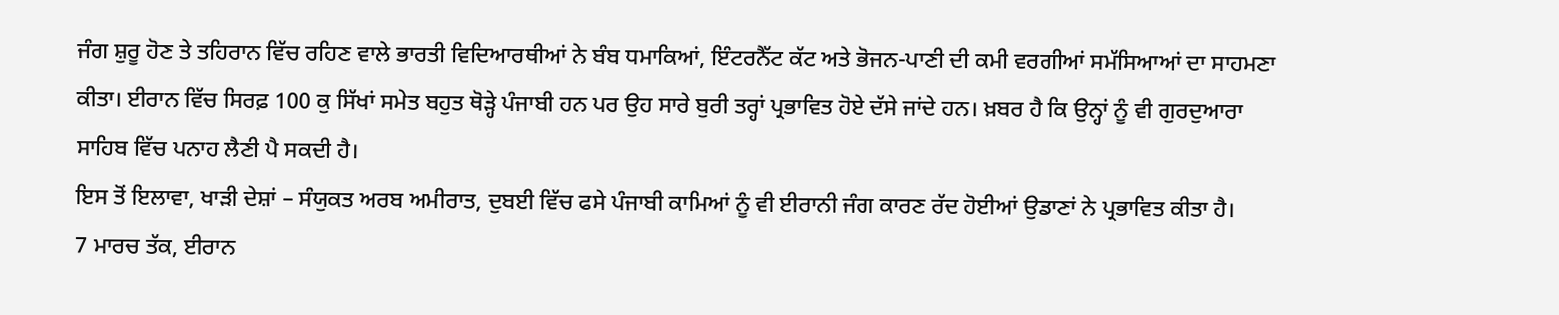ਜੰਗ ਸ਼ੁਰੂ ਹੋਣ ਤੇ ਤਹਿਰਾਨ ਵਿੱਚ ਰਹਿਣ ਵਾਲੇ ਭਾਰਤੀ ਵਿਦਿਆਰਥੀਆਂ ਨੇ ਬੰਬ ਧਮਾਕਿਆਂ, ਇੰਟਰਨੈੱਟ ਕੱਟ ਅਤੇ ਭੋਜਨ-ਪਾਣੀ ਦੀ ਕਮੀ ਵਰਗੀਆਂ ਸਮੱਸਿਆਆਂ ਦਾ ਸਾਹਮਣਾ ਕੀਤਾ। ਈਰਾਨ ਵਿੱਚ ਸਿਰਫ਼ 100 ਕੁ ਸਿੱਖਾਂ ਸਮੇਤ ਬਹੁਤ ਥੋੜ੍ਹੇ ਪੰਜਾਬੀ ਹਨ ਪਰ ਉਹ ਸਾਰੇ ਬੁਰੀ ਤਰ੍ਹਾਂ ਪ੍ਰਭਾਵਿਤ ਹੋਏ ਦੱਸੇ ਜਾਂਦੇ ਹਨ। ਖ਼ਬਰ ਹੈ ਕਿ ਉਨ੍ਹਾਂ ਨੂੰ ਵੀ ਗੁਰਦੁਆਰਾ ਸਾਹਿਬ ਵਿੱਚ ਪਨਾਹ ਲੈਣੀ ਪੈ ਸਕਦੀ ਹੈ।
ਇਸ ਤੋਂ ਇਲਾਵਾ, ਖਾੜੀ ਦੇਸ਼ਾਂ – ਸੰਯੁਕਤ ਅਰਬ ਅਮੀਰਾਤ, ਦੁਬਈ ਵਿੱਚ ਫਸੇ ਪੰਜਾਬੀ ਕਾਮਿਆਂ ਨੂੰ ਵੀ ਈਰਾਨੀ ਜੰਗ ਕਾਰਣ ਰੱਦ ਹੋਈਆਂ ਉਡਾਣਾਂ ਨੇ ਪ੍ਰਭਾਵਿਤ ਕੀਤਾ ਹੈ।
7 ਮਾਰਚ ਤੱਕ, ਈਰਾਨ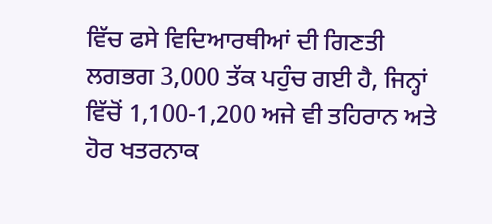ਵਿੱਚ ਫਸੇ ਵਿਦਿਆਰਥੀਆਂ ਦੀ ਗਿਣਤੀ ਲਗਭਗ 3,000 ਤੱਕ ਪਹੁੰਚ ਗਈ ਹੈ, ਜਿਨ੍ਹਾਂ ਵਿੱਚੋਂ 1,100-1,200 ਅਜੇ ਵੀ ਤਹਿਰਾਨ ਅਤੇ ਹੋਰ ਖਤਰਨਾਕ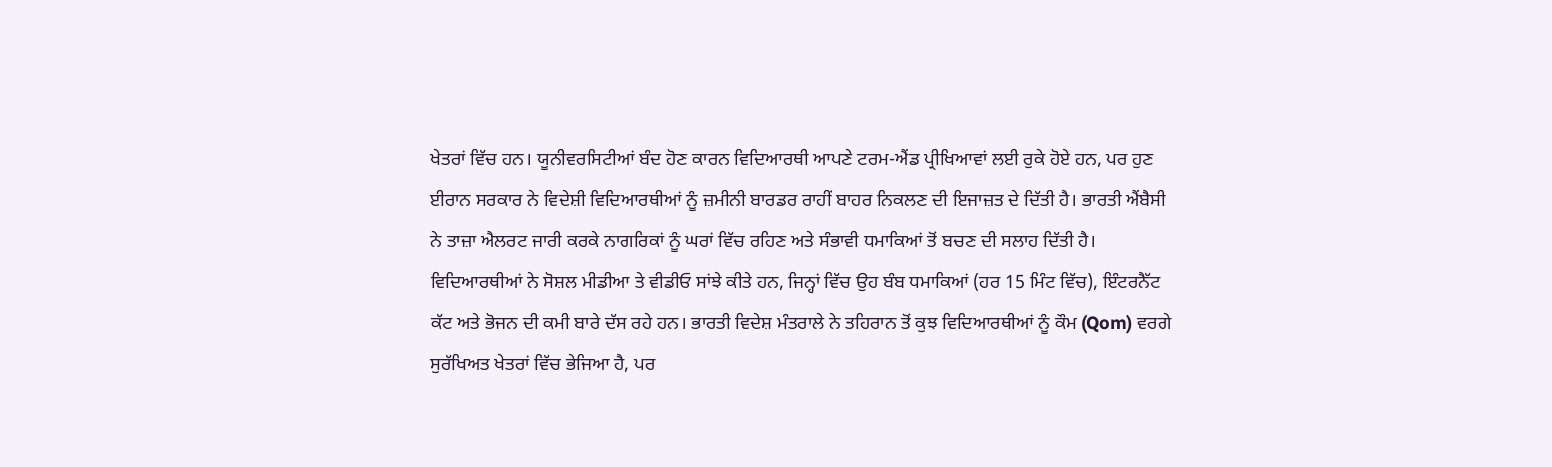ਖੇਤਰਾਂ ਵਿੱਚ ਹਨ। ਯੂਨੀਵਰਸਿਟੀਆਂ ਬੰਦ ਹੋਣ ਕਾਰਨ ਵਿਦਿਆਰਥੀ ਆਪਣੇ ਟਰਮ-ਐਂਡ ਪ੍ਰੀਖਿਆਵਾਂ ਲਈ ਰੁਕੇ ਹੋਏ ਹਨ, ਪਰ ਹੁਣ ਈਰਾਨ ਸਰਕਾਰ ਨੇ ਵਿਦੇਸ਼ੀ ਵਿਦਿਆਰਥੀਆਂ ਨੂੰ ਜ਼ਮੀਨੀ ਬਾਰਡਰ ਰਾਹੀਂ ਬਾਹਰ ਨਿਕਲਣ ਦੀ ਇਜਾਜ਼ਤ ਦੇ ਦਿੱਤੀ ਹੈ। ਭਾਰਤੀ ਐਂਬੈਸੀ ਨੇ ਤਾਜ਼ਾ ਐਲਰਟ ਜਾਰੀ ਕਰਕੇ ਨਾਗਰਿਕਾਂ ਨੂੰ ਘਰਾਂ ਵਿੱਚ ਰਹਿਣ ਅਤੇ ਸੰਭਾਵੀ ਧਮਾਕਿਆਂ ਤੋਂ ਬਚਣ ਦੀ ਸਲਾਹ ਦਿੱਤੀ ਹੈ।
ਵਿਦਿਆਰਥੀਆਂ ਨੇ ਸੋਸ਼ਲ ਮੀਡੀਆ ਤੇ ਵੀਡੀਓ ਸਾਂਝੇ ਕੀਤੇ ਹਨ, ਜਿਨ੍ਹਾਂ ਵਿੱਚ ਉਹ ਬੰਬ ਧਮਾਕਿਆਂ (ਹਰ 15 ਮਿੰਟ ਵਿੱਚ), ਇੰਟਰਨੈੱਟ ਕੱਟ ਅਤੇ ਭੋਜਨ ਦੀ ਕਮੀ ਬਾਰੇ ਦੱਸ ਰਹੇ ਹਨ। ਭਾਰਤੀ ਵਿਦੇਸ਼ ਮੰਤਰਾਲੇ ਨੇ ਤਹਿਰਾਨ ਤੋਂ ਕੁਝ ਵਿਦਿਆਰਥੀਆਂ ਨੂੰ ਕੌਮ (Qom) ਵਰਗੇ ਸੁਰੱਖਿਅਤ ਖੇਤਰਾਂ ਵਿੱਚ ਭੇਜਿਆ ਹੈ, ਪਰ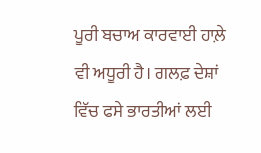ਪੂਰੀ ਬਚਾਅ ਕਾਰਵਾਈ ਹਾਲ਼ੇ ਵੀ ਅਧੂਰੀ ਹੈ। ਗਲਫ਼ ਦੇਸ਼ਾਂ ਵਿੱਚ ਫਸੇ ਭਾਰਤੀਆਂ ਲਈ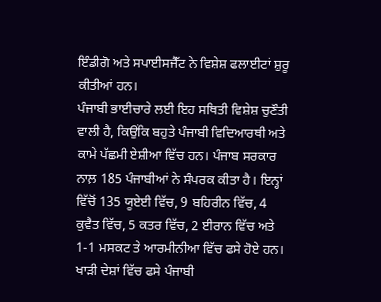ਇੰਡੀਗੋ ਅਤੇ ਸਪਾਈਸਜੈੱਟ ਨੇ ਵਿਸ਼ੇਸ਼ ਫਲਾਈਟਾਂ ਸ਼ੁਰੂ ਕੀਤੀਆਂ ਹਨ।
ਪੰਜਾਬੀ ਭਾਈਚਾਰੇ ਲਈ ਇਹ ਸਥਿਤੀ ਵਿਸ਼ੇਸ਼ ਚੁਣੌਤੀ ਵਾਲੀ ਹੈ, ਕਿਉਂਕਿ ਬਹੁਤੇ ਪੰਜਾਬੀ ਵਿਦਿਆਰਥੀ ਅਤੇ ਕਾਮੇ ਪੱਛਮੀ ਏਸ਼ੀਆ ਵਿੱਚ ਹਨ। ਪੰਜਾਬ ਸਰਕਾਰ ਨਾਲ਼ 185 ਪੰਜਾਬੀਆਂ ਨੇ ਸੰਪਰਕ ਕੀਤਾ ਹੈ। ਇਨ੍ਹਾਂ ਵਿੱਚੋਂ 135 ਯੂਏਈ ਵਿੱਚ, 9 ਬਹਿਰੀਨ ਵਿੱਚ, 4 ਕੁਵੈਤ ਵਿੱਚ, 5 ਕਤਰ ਵਿੱਚ, 2 ਈਰਾਨ ਵਿੱਚ ਅਤੇ 1-1 ਮਸਕਟ ਤੇ ਆਰਮੀਨੀਆ ਵਿੱਚ ਫਸੇ ਹੋਏ ਹਨ।
ਖਾੜੀ ਦੇਸ਼ਾਂ ਵਿੱਚ ਫਸੇ ਪੰਜਾਬੀ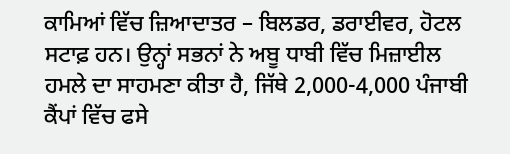ਕਾਮਿਆਂ ਵਿੱਚ ਜ਼ਿਆਦਾਤਰ – ਬਿਲਡਰ, ਡਰਾਈਵਰ, ਹੋਟਲ ਸਟਾਫ਼ ਹਨ। ਉਨ੍ਹਾਂ ਸਭਨਾਂ ਨੇ ਅਬੂ ਧਾਬੀ ਵਿੱਚ ਮਿਜ਼ਾਈਲ ਹਮਲੇ ਦਾ ਸਾਹਮਣਾ ਕੀਤਾ ਹੈ, ਜਿੱਥੇ 2,000-4,000 ਪੰਜਾਬੀ ਕੈਂਪਾਂ ਵਿੱਚ ਫਸੇ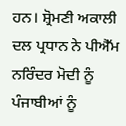ਹਨ। ਸ਼੍ਰੋਮਣੀ ਅਕਾਲੀ ਦਲ ਪ੍ਰਧਾਨ ਨੇ ਪੀਐੱਮ ਨਰਿੰਦਰ ਮੋਦੀ ਨੂੰ ਪੰਜਾਬੀਆਂ ਨੂੰ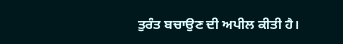ਤੁਰੰਤ ਬਚਾਉਣ ਦੀ ਅਪੀਲ ਕੀਤੀ ਹੈ।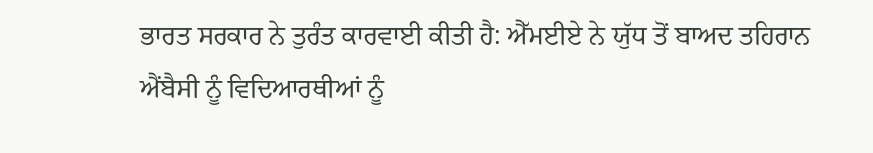ਭਾਰਤ ਸਰਕਾਰ ਨੇ ਤੁਰੰਤ ਕਾਰਵਾਈ ਕੀਤੀ ਹੈ: ਐੱਮਈਏ ਨੇ ਯੁੱਧ ਤੋਂ ਬਾਅਦ ਤਹਿਰਾਨ ਐਂਬੈਸੀ ਨੂੰ ਵਿਦਿਆਰਥੀਆਂ ਨੂੰ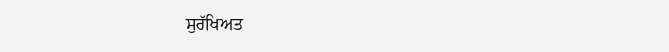ਸੁਰੱਖਿਅਤ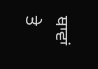ਥਾਵਾਂ ਤੇ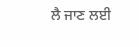ਲੈ ਜਾਣ ਲਈ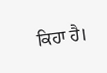ਕਿਹਾ ਹੈ।